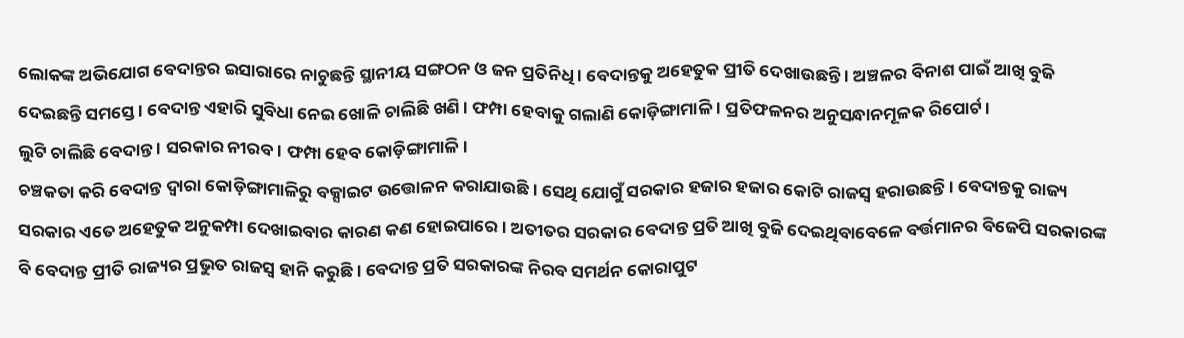ଲୋକଙ୍କ ଅଭିଯୋଗ ବେଦାନ୍ତର ଇସାରାରେ ନାଚୁଛନ୍ତି ସ୍ଥାନୀୟ ସଙ୍ଗଠନ ଓ ଜନ ପ୍ରତିନିଧି । ବେଦାନ୍ତକୁ ଅହେତୁକ ପ୍ରୀତି ଦେଖାଉଛନ୍ତି । ଅଞ୍ଚଳର ବିନାଶ ପାଇଁ ଆଖି ବୁଜି ଦେଇଛନ୍ତି ସମସ୍ତେ । ବେଦାନ୍ତ ଏହାରି ସୁବିଧା ନେଇ ଖୋଳି ଚାଲିଛି ଖଣି । ଫମ୍ପା ହେବାକୁ ଗଲାଣି କୋଡ଼ିଙ୍ଗାମାଳି । ପ୍ରତିଫଳନର ଅନୁସନ୍ଧାନମୂଳକ ରିପୋର୍ଟ।
ଲୁଟି ଚାଲିଛି ବେଦାନ୍ତ । ସରକାର ନୀରବ। ଫମ୍ପା ହେବ କୋଡ଼ିଙ୍ଗାମାଳି।
ଚଞ୍ଚକତା କରି ବେଦାନ୍ତ ଦ୍ବାରା କୋଡ଼ିଙ୍ଗାମାଳିରୁ ବକ୍ସାଇଟ ଉତ୍ତୋଳନ କରାଯାଉଛି । ସେଥି ଯୋଗୁଁ ସରକାର ହଜାର ହଜାର କୋଟି ରାଜସ୍ବ ହରାଉଛନ୍ତି । ବେଦାନ୍ତକୁ ରାଜ୍ୟ ସରକାର ଏତେ ଅହେତୁକ ଅନୁକମ୍ପା ଦେଖାଇବାର କାରଣ କଣ ହୋଇପାରେ । ଅତୀତର ସରକାର ବେଦାନ୍ତ ପ୍ରତି ଆଖି ବୁଜି ଦେଇଥିବାବେଳେ ବର୍ତ୍ତମାନର ବିଜେପି ସରକାରଙ୍କ ବି ବେଦାନ୍ତ ପ୍ରୀତି ରାଜ୍ୟର ପ୍ରଭୁତ ରାଜସ୍ୱ ହାନି କରୁଛି । ବେଦାନ୍ତ ପ୍ରତି ସରକାରଙ୍କ ନିରବ ସମର୍ଥନ କୋରାପୁଟ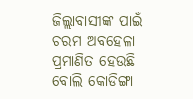ଜିଲ୍ଲାବାସୀଙ୍କ ପାଇଁ ଚରମ ଅବହେଳା ପ୍ରମାଣିତ ହେଉଛି ବୋଲି କୋଡିଙ୍ଗା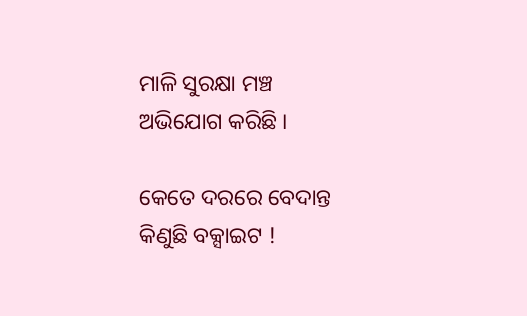ମାଳି ସୁରକ୍ଷା ମଞ୍ଚ ଅଭିଯୋଗ କରିଛି ।

କେତେ ଦରରେ ବେଦାନ୍ତ କିଣୁଛି ବକ୍ସାଇଟ !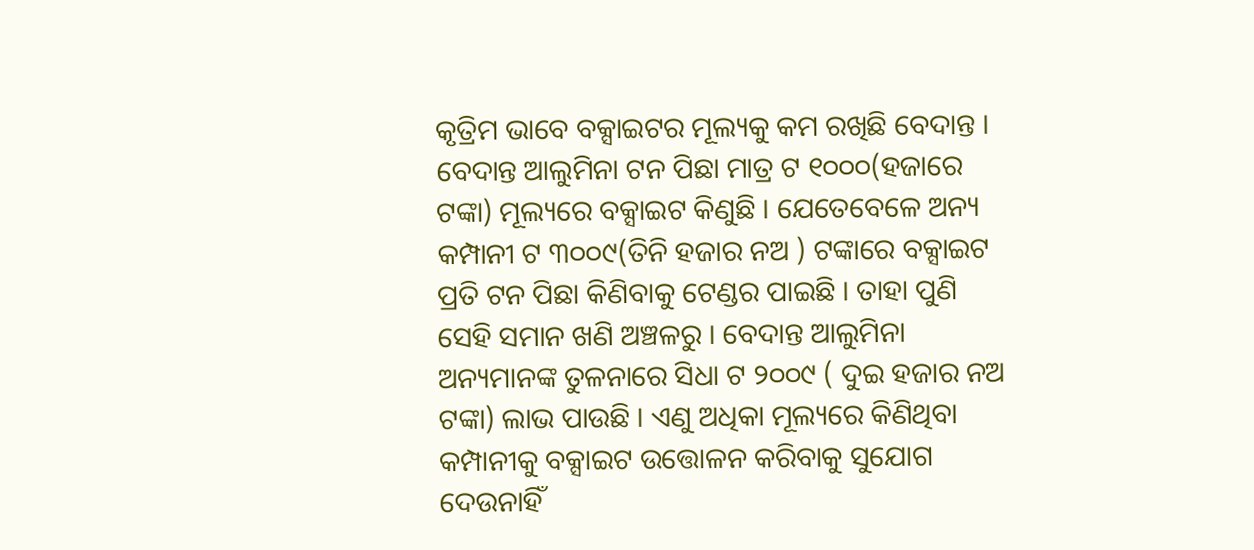କୃତ୍ରିମ ଭାବେ ବକ୍ସାଇଟର ମୂଲ୍ୟକୁ କମ ରଖିଛି ବେଦାନ୍ତ । ବେଦାନ୍ତ ଆଲୁମିନା ଟନ ପିଛା ମାତ୍ର ଟ ୧୦୦୦(ହଜାରେ ଟଙ୍କା) ମୂଲ୍ୟରେ ବକ୍ସାଇଟ କିଣୁଛି । ଯେତେବେଳେ ଅନ୍ୟ କମ୍ପାନୀ ଟ ୩୦୦୯(ତିନି ହଜାର ନଅ ) ଟଙ୍କାରେ ବକ୍ସାଇଟ ପ୍ରତି ଟନ ପିଛା କିଣିବାକୁ ଟେଣ୍ଡର ପାଇଛି । ତାହା ପୁଣି ସେହି ସମାନ ଖଣି ଅଞ୍ଚଳରୁ । ବେଦାନ୍ତ ଆଲୁମିନା ଅନ୍ୟମାନଙ୍କ ତୁଳନାରେ ସିଧା ଟ ୨୦୦୯ ( ଦୁଇ ହଜାର ନଅ ଟଙ୍କା) ଲାଭ ପାଉଛି । ଏଣୁ ଅଧିକା ମୂଲ୍ୟରେ କିଣିଥିବା କମ୍ପାନୀକୁ ବକ୍ସାଇଟ ଉତ୍ତୋଳନ କରିବାକୁ ସୁଯୋଗ ଦେଉନାହିଁ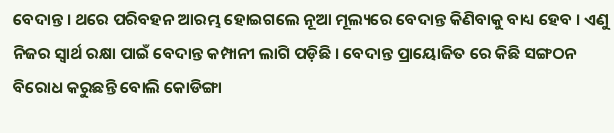ବେଦାନ୍ତ । ଥରେ ପରିବହନ ଆରମ୍ଭ ହୋଇଗଲେ ନୂଆ ମୂଲ୍ୟରେ ବେଦାନ୍ତ କିଣିବାକୁ ବାଧ୍ୟ ହେବ । ଏଣୁ ନିଜର ସ୍ବାର୍ଥ ରକ୍ଷା ପାଇଁ ବେଦାନ୍ତ କମ୍ପାନୀ ଲାଗି ପଡ଼ିଛି । ବେଦାନ୍ତ ପ୍ରାୟୋଜିତ ରେ କିଛି ସଙ୍ଗଠନ ବିରୋଧ କରୁଛନ୍ତି ବୋଲି କୋଡିଙ୍ଗା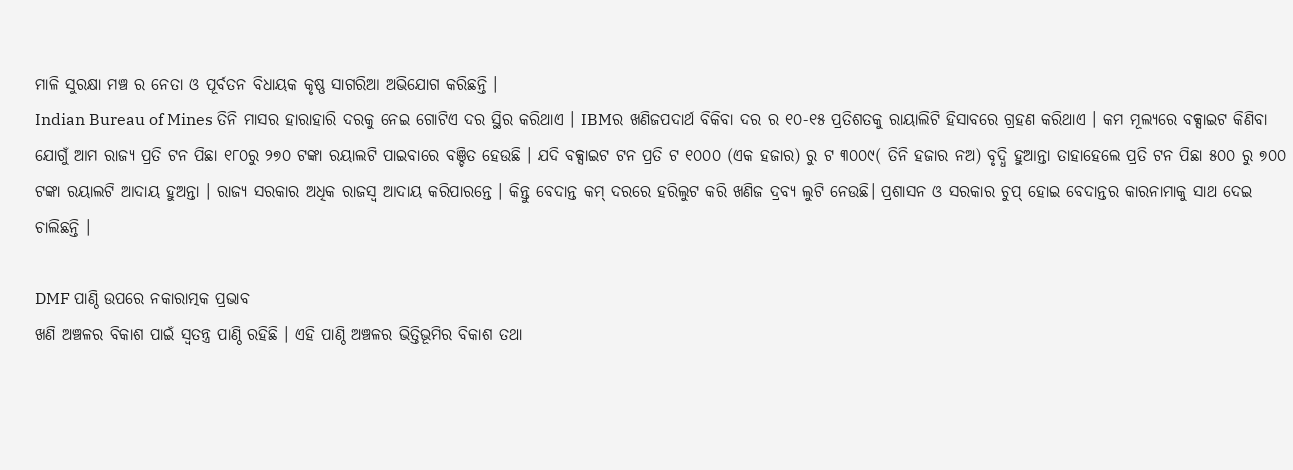ମାଳି ସୁରକ୍ଷା ମଞ୍ଚ ର ନେତା ଓ ପୂର୍ବତନ ବିଧାୟକ କୃଷ୍ଣ ସାଗରିଆ ଅଭିଯୋଗ କରିଛନ୍ତି ।
Indian Bureau of Mines ତିନି ମାସର ହାରାହାରି ଦରକୁ ନେଇ ଗୋଟିଏ ଦର ସ୍ଥିର କରିଥାଏ । IBMର ଖଣିଜପଦାର୍ଥ ବିକିବା ଦର ର ୧୦-୧୫ ପ୍ରତିଶତକୁ ରାୟାଲିଟି ହିସାବରେ ଗ୍ରହଣ କରିଥାଏ । କମ ମୂଲ୍ୟରେ ବକ୍ସାଇଟ କିଣିବା ଯୋଗୁଁ ଆମ ରାଜ୍ୟ ପ୍ରତି ଟନ ପିଛା ୧୮୦ରୁ ୨୭୦ ଟଙ୍କା ରୟାଲଟି ପାଇବାରେ ବଞ୍ଚିତ ହେଉଛି । ଯଦି ବକ୍ସାଇଟ ଟନ ପ୍ରତି ଟ ୧୦୦୦ (ଏକ ହଜାର) ରୁ ଟ ୩୦୦୯( ତିନି ହଜାର ନଅ) ବୃଦ୍ଧି ହୁଆନ୍ତା ତାହାହେଲେ ପ୍ରତି ଟନ ପିଛା ୫୦୦ ରୁ ୭୦୦ ଟଙ୍କା ରୟାଲଟି ଆଦାୟ ହୁଅନ୍ତା । ରାଜ୍ୟ ସରକାର ଅଧିକ ରାଜସ୍ବ ଆଦାୟ କରିପାରନ୍ତେ । କିନ୍ତୁ ବେଦାନ୍ତ କମ୍ ଦରରେ ହରିଲୁଟ କରି ଖଣିଜ ଦ୍ରବ୍ୟ ଲୁଟି ନେଉଛି। ପ୍ରଶାସନ ଓ ସରକାର ଚୁପ୍ ହୋଇ ବେଦାନ୍ତର କାରନାମାକୁ ସାଥ ଦେଇ ଚାଲିଛନ୍ତି ।

DMF ପାଣ୍ଠି ଉପରେ ନକାରାତ୍ମକ ପ୍ରଭାବ
ଖଣି ଅଞ୍ଚଳର ବିକାଶ ପାଇଁ ସ୍ବତନ୍ତ୍ର ପାଣ୍ଠି ରହିଛି । ଏହି ପାଣ୍ଠି ଅଞ୍ଚଳର ଭିତ୍ତିଭୂମିର ବିକାଶ ତଥା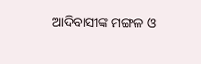ଆଦିବାସୀଙ୍କ ମଙ୍ଗଳ ଓ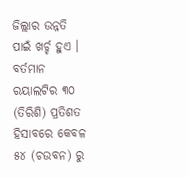ଜିଲ୍ଲାର ଉନ୍ନତି ପାଇଁ ଖର୍ଚ୍ଚ ହୁଏ । ବର୍ତମାନ ରୟାଲଟିର ୩୦ (ତିରିଶି) ପ୍ରତିଶତ ହିସାବରେ କେବଳ ୫୪ (ଚଉବନ) ରୁ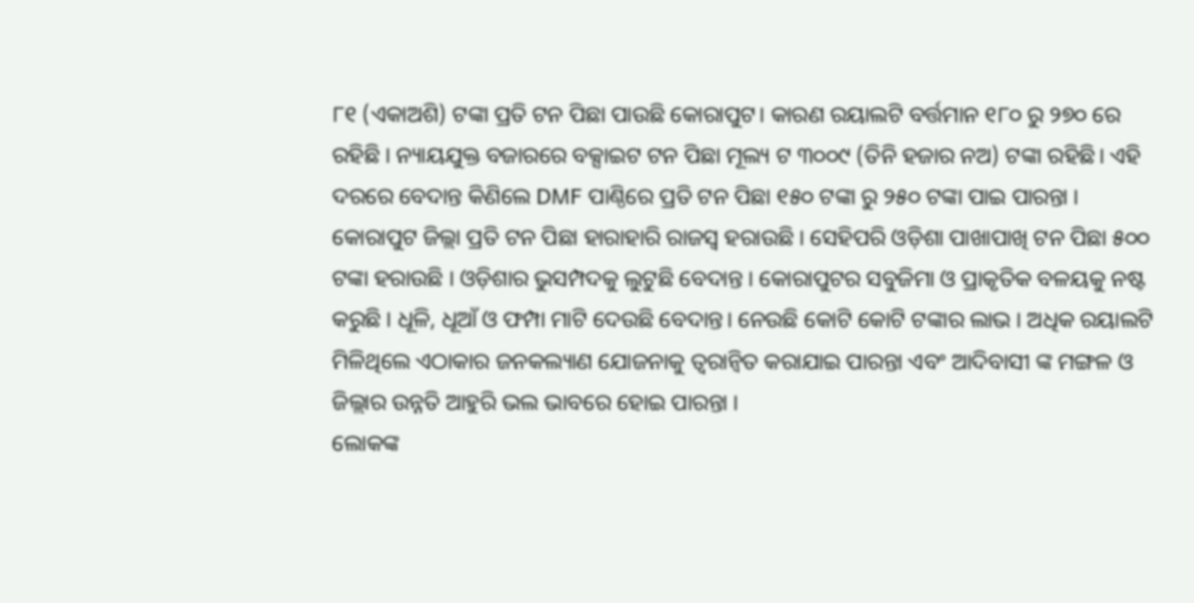୮୧ (ଏକାଅଶି) ଟଙ୍କା ପ୍ରତି ଟନ ପିଛା ପାଉଛି କୋରାପୁଟ। କାରଣ ରୟାଲଟି ବର୍ତ୍ତମାନ ୧୮୦ ରୁ ୨୭୦ ରେ ରହିଛି । ନ୍ୟାୟଯୁକ୍ତ ବଜାରରେ ବକ୍ସାଇଟ ଟନ ପିଛା ମୂଲ୍ୟ ଟ ୩୦୦୯ (ତିନି ହଜାର ନଅ) ଟଙ୍କା ରହିଛି। ଏହି ଦରରେ ବେଦାନ୍ତ କିଣିଲେ DMF ପାଣ୍ଠିରେ ପ୍ରତି ଟନ ପିଛା ୧୫୦ ଟଙ୍କା ରୁ ୨୫୦ ଟଙ୍କା ପାଇ ପାରନ୍ତା । କୋରାପୁଟ ଜିଲ୍ଲା ପ୍ରତି ଟନ ପିଛା ହାରାହାରି ରାଜସ୍ବ ହରାଉଛି । ସେହିପରି ଓଡ଼ିଶା ପାଖାପାଖି ଟନ ପିଛା ୫୦୦ ଟଙ୍କା ହରାଉଛି । ଓଡ଼ିଶାର ଭୁସମ୍ପଦକୁ ଲୁଟୁଛି ବେଦାନ୍ତ । କୋରାପୁଟର ସବୁଜିମା ଓ ପ୍ରାକୃତିକ ବଳୟକୁ ନଷ୍ଟ କରୁଛି । ଧୂଳି, ଧୂଆଁ ଓ ଫମ୍ପା ମାଟି ଦେଉଛି ବେଦାନ୍ତ। ନେଉଛି କୋଟି କୋଟି ଟଙ୍କାର ଲାଭ । ଅଧିକ ରୟାଲଟି ମିଳିଥିଲେ ଏଠାକାର ଜନକଲ୍ୟାଣ ଯୋଜନାକୁ ତ୍ବରାନ୍ବିତ କରାଯାଇ ପାରନ୍ତା ଏବଂ ଆଦିବାସୀ ଙ୍କ ମଙ୍ଗଳ ଓ ଜିଲ୍ଲାର ଉନ୍ନତି ଆହୁରି ଭଲ ଭାବରେ ହୋଇ ପାରନ୍ତା ।
ଲୋକଙ୍କ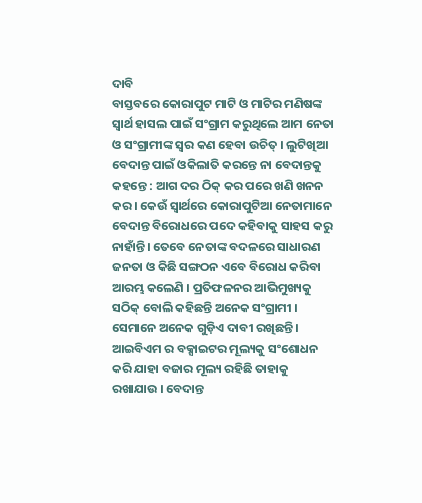ଦାବି
ବାସ୍ତବରେ କୋରାପୁଟ ମାଟି ଓ ମାଟିର ମଣିଷଙ୍କ ସ୍ବାର୍ଥ ହାସଲ ପାଇଁ ସଂଗ୍ରାମ କରୁଥିଲେ ଆମ ନେତା ଓ ସଂଗ୍ରାମୀଙ୍କ ସ୍ବର କଣ ହେବା ଉଚିତ୍ । ଲୁଟିଖିଆ ବେଦାନ୍ତ ପାଇଁ ଓକିଲାତି କରନ୍ତେ ନା ବେଦାନ୍ତକୁ କହନ୍ତେ : ଆଗ ଦର ଠିକ୍ କର ପରେ ଖଣି ଖନନ କର । କେଉଁ ସ୍ବାର୍ଥରେ କୋରାପୁଟିଆ ନେତାମାନେ ବେଦାନ୍ତ ବିରୋଧରେ ପଦେ କହିବାକୁ ସାହସ କରୁ ନାହାଁନ୍ତି। ତେବେ ନେତାଙ୍କ ବଦଳରେ ସାଧାରଣ ଜନତା ଓ କିଛି ସଙ୍ଗଠନ ଏବେ ବିରୋଧ କରିବା ଆରମ୍ଭ କଲେଣି । ପ୍ରତିଫଳନର ଆଭିମୁଖ୍ୟକୁ ସଠିକ୍ ବୋଲି କହିଛନ୍ତି ଅନେକ ସଂଗ୍ରାମୀ । ସେମାନେ ଅନେକ ଗୁଡ଼ିଏ ଦାବୀ ରଖିଛନ୍ତି ।
ଆଇବିଏମ ର ବକ୍ସାଇଟର ମୂଲ୍ୟକୁ ସଂଶୋଧନ କରି ଯାହା ବଜାର ମୂଲ୍ୟ ରହିଛି ତାହାକୁ ରଖାଯାଉ । ବେଦାନ୍ତ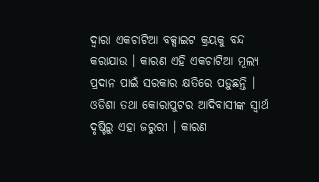ଦ୍ବାରା ଏକଚାଟିଆ ବକ୍ସାଇଟ କ୍ରୟକୁ ବନ୍ଦ କରାଯାଉ । କାରଣ ଏହି ଏକଚାଟିଆ ମୂଲ୍ୟ ପ୍ରଦାନ ପାଇଁ ସରକାର କ୍ଷତିରେ ପଡ଼ୁଛନ୍ତି । ଓଡିଶା ତଥା କୋରାପୁଟର ଆଦିବାସୀଙ୍କ ସ୍ବାର୍ଥ ଦୃଷ୍ଟିରୁ ଏହା ଜରୁରୀ । କାରଣ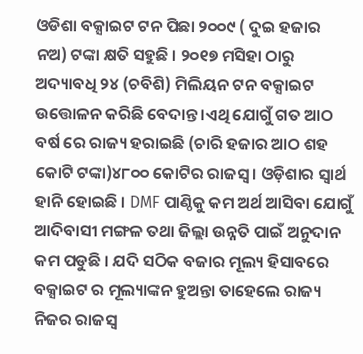ଓଡିଶା ବକ୍ସାଇଟ ଟନ ପିଛା ୨୦୦୯ ( ଦୁଇ ହଜାର ନଅ) ଟଙ୍କା କ୍ଷତି ସହୁଛି । ୨୦୧୭ ମସିହା ଠାରୁ ଅଦ୍ୟାବଧି ୨୪ (ଚବିଶି) ମିଲିୟନ ଟନ ବକ୍ସାଇଟ ଉତ୍ତୋଳନ କରିଛି ବେଦାନ୍ତ ।ଏଥି ଯୋଗୁଁ ଗତ ଆଠ ବର୍ଷ ରେ ରାଜ୍ୟ ହରାଇଛି (ଚାରି ହଜାର ଆଠ ଶହ କୋଟି ଟଙ୍କା)୪୮୦୦ କୋଟିର ରାଜସ୍ବ । ଓଡ଼ିଶାର ସ୍ବାର୍ଥ ହାନି ହୋଇଛି । DMF ପାଣ୍ଠିକୁ କମ ଅର୍ଥ ଆସିବା ଯୋଗୁଁ ଆଦିବାସୀ ମଙ୍ଗଳ ତଥା ଜିଲ୍ଲା ଉନ୍ନତି ପାଇଁ ଅନୁଦାନ କମ ପଡୁଛି । ଯଦି ସଠିକ ବଜାର ମୂଲ୍ୟ ହିସାବରେ ବକ୍ସାଇଟ ର ମୂଲ୍ୟାଙ୍କନ ହୁଅନ୍ତା ତାହେଲେ ରାଜ୍ୟ ନିଜର ରାଜସ୍ବ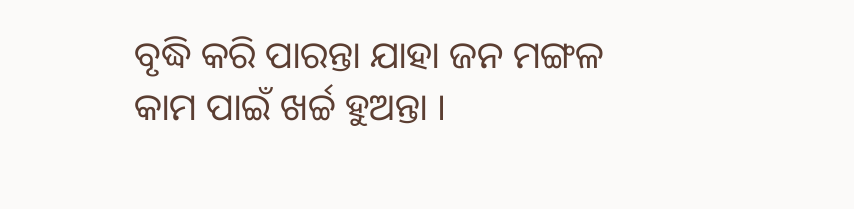ବୃଦ୍ଧି କରି ପାରନ୍ତା ଯାହା ଜନ ମଙ୍ଗଳ କାମ ପାଇଁ ଖର୍ଚ୍ଚ ହୁଅନ୍ତା ।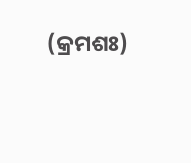(କ୍ରମଶଃ)